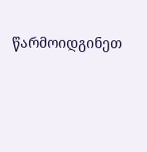წარმოიდგინეთ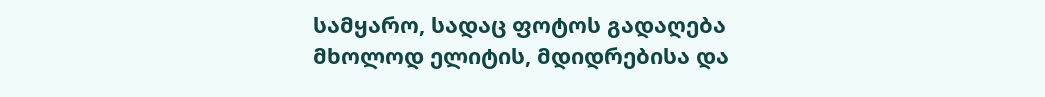სამყარო, სადაც ფოტოს გადაღება მხოლოდ ელიტის, მდიდრებისა და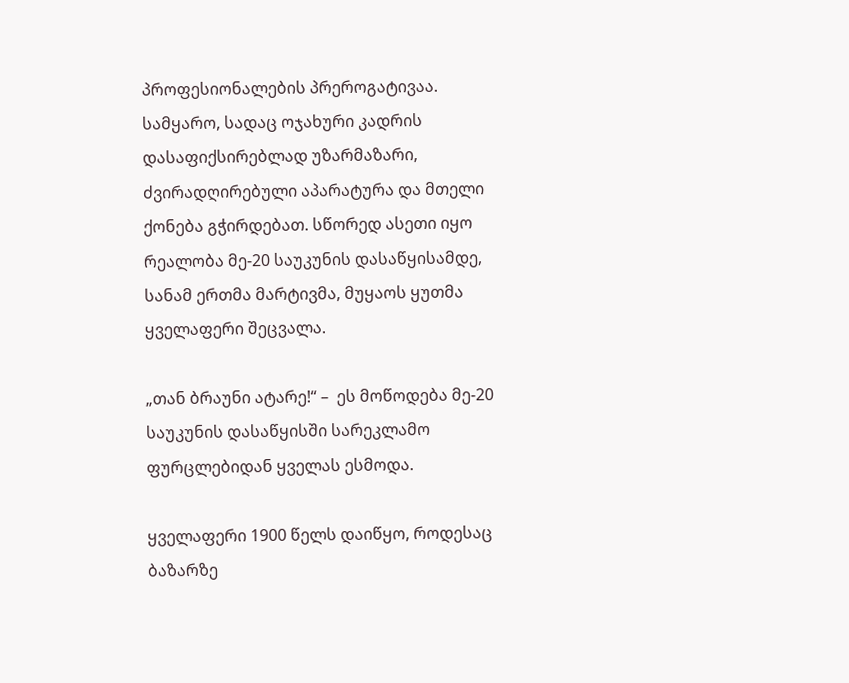პროფესიონალების პრეროგატივაა. სამყარო, სადაც ოჯახური კადრის დასაფიქსირებლად უზარმაზარი, ძვირადღირებული აპარატურა და მთელი ქონება გჭირდებათ. სწორედ ასეთი იყო რეალობა მე-20 საუკუნის დასაწყისამდე, სანამ ერთმა მარტივმა, მუყაოს ყუთმა ყველაფერი შეცვალა.

„თან ბრაუნი ატარე!“ –  ეს მოწოდება მე-20 საუკუნის დასაწყისში სარეკლამო ფურცლებიდან ყველას ესმოდა.

ყველაფერი 1900 წელს დაიწყო, როდესაც ბაზარზე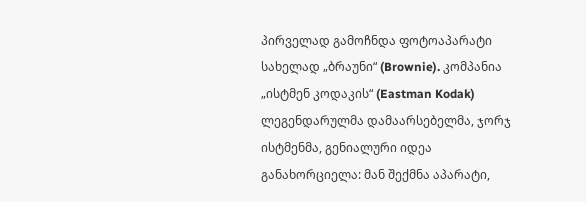პირველად გამოჩნდა ფოტოაპარატი სახელად „ბრაუნი“ (Brownie). კომპანია „ისტმენ კოდაკის“ (Eastman Kodak) ლეგენდარულმა დამაარსებელმა, ჯორჯ ისტმენმა, გენიალური იდეა განახორციელა: მან შექმნა აპარატი,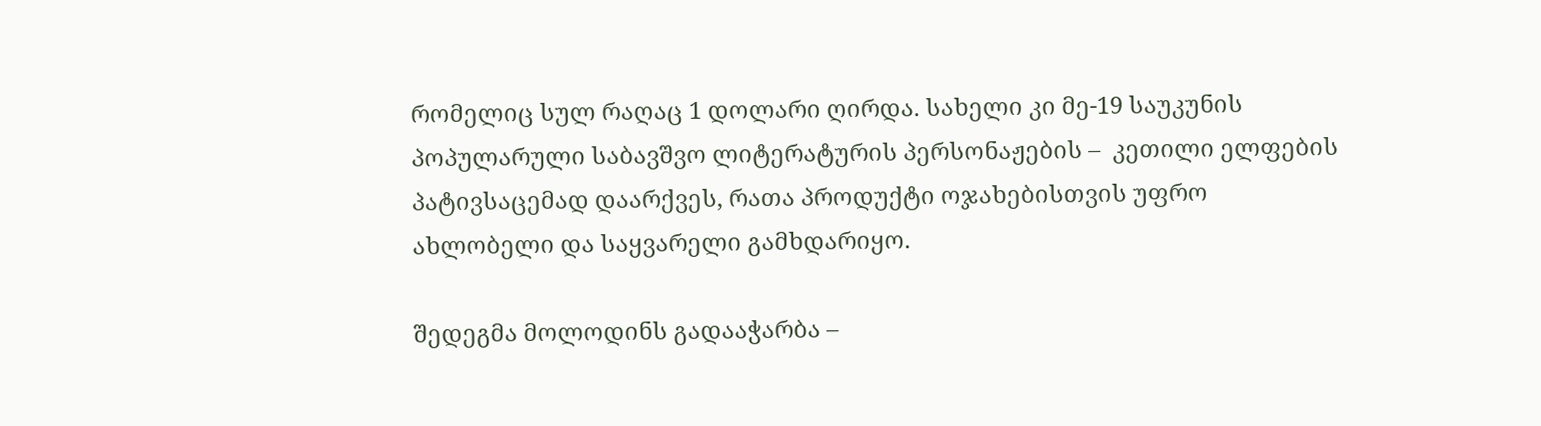რომელიც სულ რაღაც 1 დოლარი ღირდა. სახელი კი მე-19 საუკუნის პოპულარული საბავშვო ლიტერატურის პერსონაჟების –  კეთილი ელფების პატივსაცემად დაარქვეს, რათა პროდუქტი ოჯახებისთვის უფრო ახლობელი და საყვარელი გამხდარიყო.

შედეგმა მოლოდინს გადააჭარბა –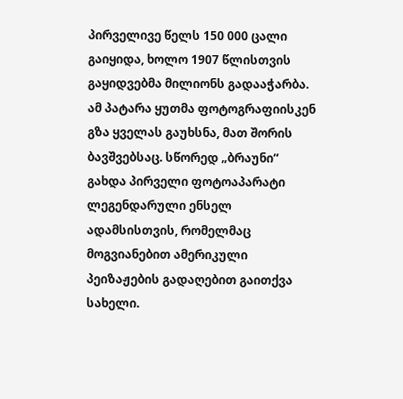პირველივე წელს 150 000 ცალი გაიყიდა, ხოლო 1907 წლისთვის გაყიდვებმა მილიონს გადააჭარბა. ამ პატარა ყუთმა ფოტოგრაფიისკენ გზა ყველას გაუხსნა, მათ შორის ბავშვებსაც. სწორედ „ბრაუნი“ გახდა პირველი ფოტოაპარატი ლეგენდარული ენსელ ადამსისთვის, რომელმაც მოგვიანებით ამერიკული პეიზაჟების გადაღებით გაითქვა სახელი.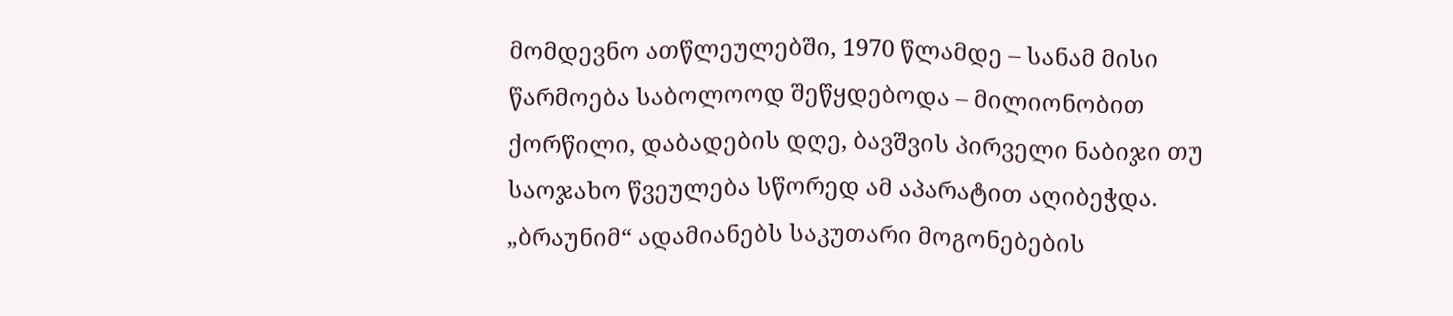მომდევნო ათწლეულებში, 1970 წლამდე – სანამ მისი წარმოება საბოლოოდ შეწყდებოდა – მილიონობით ქორწილი, დაბადების დღე, ბავშვის პირველი ნაბიჯი თუ საოჯახო წვეულება სწორედ ამ აპარატით აღიბეჭდა. „ბრაუნიმ“ ადამიანებს საკუთარი მოგონებების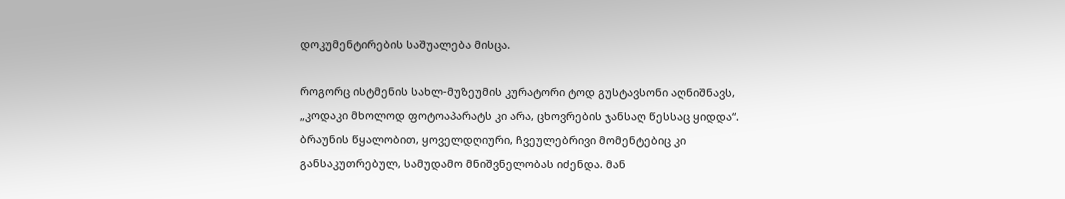დოკუმენტირების საშუალება მისცა.

როგორც ისტმენის სახლ-მუზეუმის კურატორი ტოდ გუსტავსონი აღნიშნავს, „კოდაკი მხოლოდ ფოტოაპარატს კი არა, ცხოვრების ჯანსაღ წესსაც ყიდდა“. ბრაუნის წყალობით, ყოველდღიური, ჩვეულებრივი მომენტებიც კი განსაკუთრებულ, სამუდამო მნიშვნელობას იძენდა. მან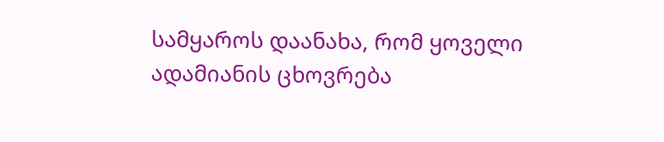სამყაროს დაანახა, რომ ყოველი ადამიანის ცხოვრება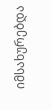იმსახურებდა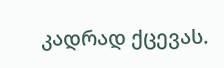კადრად ქცევას.